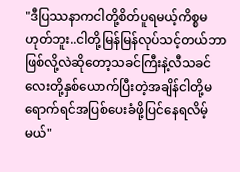"ဒီပြဿနာကငါတို့စိတ်ပူရမယ့်ကိစ္စမဟုတ်ဘူး..ငါတို့မြန်မြန်လုပ်သင့်တယ်ဘာဖြစ်လို့လဲဆိုတော့သခင်ကြီးနဲ့လီသခင်လေးတို့နှစ်ယောက်ပြီးတဲ့အချိန်ငါတို့မရောက်ရင်အပြစ်ပေးခံဖို့ပြင်နေရလိမ့်မယ်"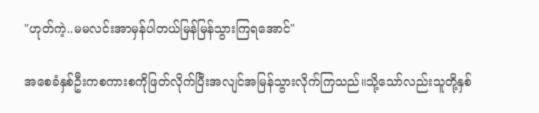"ဟုတ်ကဲ့..မမလင်းအာမှန်ပါတယ်မြန်မြန်သွားကြရအောင်"

အစေခံနှစ်ဦးကစကားစကိုဖြတ်လိုက်ပြီးအလျင်အမြန်သွားလိုက်ကြသည်။သို့သော်လည်းသူတို့နှစ်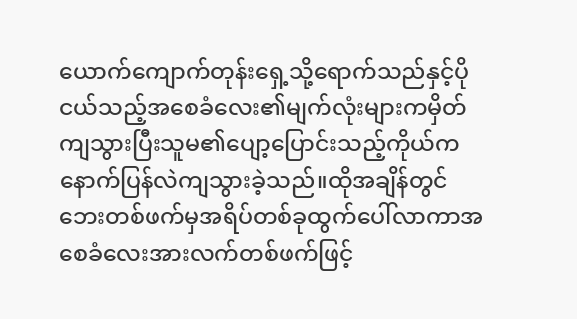ယောက်ကျောက်တုန်းရှေ့သို့ရောက်သည်နှင့်ပိုငယ်သည့်အစေခံလေး၏မျက်လုံးများကမှိတ်ကျသွားပြီးသူမ၏ပျော့ပြောင်းသည့်ကိုယ်ကနောက်ပြန်လဲကျသွားခဲ့သည်။ထိုအချိန်တွင်ဘေးတစ်ဖက်မှအရိပ်တစ်ခုထွက်ပေါ်လာကာအစေခံလေးအားလက်တစ်ဖက်ဖြင့်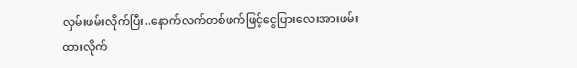လှမ်းဖမ်းလိုက်ပြီး..နောက်လက်တစ်ဖက်ဖြင့်ငွေပြားလေးအားဖမ်းထားလိုက်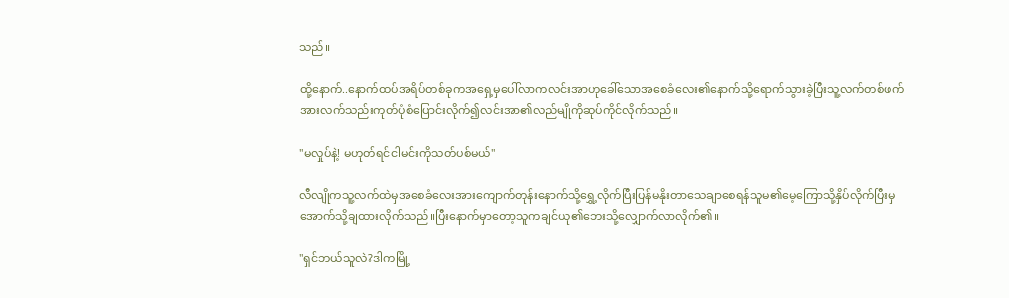သည်။

ထို့နောက်..နောက်ထပ်အရိပ်တစ်ခုကအရှေ့မှပေါ်လာကလင်းအာဟုခေါ်သောအစေခံလေး၏နောက်သို့ရောက်သွားခဲ့ပြီးသူ့လက်တစ်ဖက်အားလက်သည်းကုတ်ပုံစံပြောင်းလိုက်၍လင်းအာ၏လည်မျိုကိုဆုပ်ကိုင်လိုက်သည်။

"မလှုပ်နဲ့! မဟုတ်ရင်ငါမင်းကိုသတ်ပစ်မယ်"

လီလျိုကသူ့လက်ထဲမှအစေခံလေးအားကျောက်တုန်းနောက်သို့ရွှေ့လိုက်ပြီးပြန်မနိုးတာသေချာစေရန်သူမ၏မေ့ကြောသို့နှိပ်လိုက်ပြီးမှအောက်သို့ချထားလိုက်သည်။ပြီးနောက်မှာတော့သူကချင်ယု၏ဘေးသို့လျှောက်လာလိုက်၏။

"ရှင်ဘယ်သူလဲ?ဒါကမြို့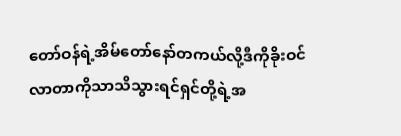တော်ဝန်ရဲ့အိမ်တော်နော်တကယ်လို့ဒီကိုခိုးဝင်လာတာကိုသာသိသွားရင်ရှင်တို့ရဲ့အ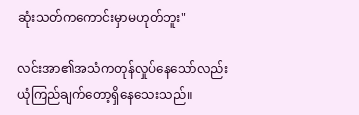ဆုံးသတ်ကကောင်းမှာမဟုတ်ဘူး"

လင်းအာ၏အသံကတုန်လှုပ်နေသော်လည်းယုံကြည်ချက်တော့ရှိနေသေးသည်။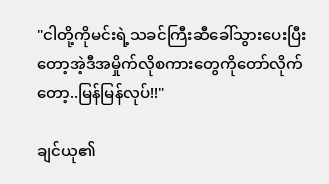"ငါတို့ကိုမင်းရဲ့သခင်ကြီးဆီခေါ်သွားပေးပြီးတော့အဲ့ဒီအမှိုက်လိုစကားတွေကိုတော်လိုက်တော့..မြန်မြန်လုပ်!!"

ချင်ယု၏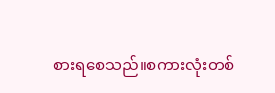စားရစေသည်။စကားလုံးတစ်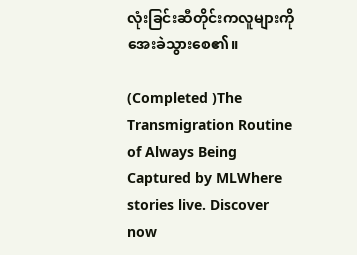လုံးခြင်းဆီတိုင်းကလူများကိုအေးခဲသွားစေ၏။

(Completed )The Transmigration Routine of Always Being Captured by MLWhere stories live. Discover now